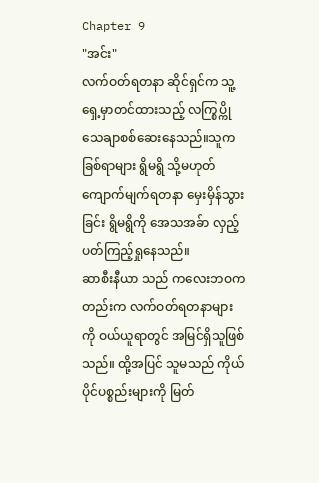Chapter 9
"အင်း"
လက်ဝတ်ရတနာ ဆိုင်ရှင်က သူ့ရှေ့မှာတင်ထားသည့် လက္စြပ္ကို သေချာစစ်ဆေးနေသည်။သူက ခြစ်ရာများ ရွိမရွိ သို့မဟုတ် ကျောက်မျက်ရတနာ မှေးမှိန်သွားခြင်း ရွိမရွိကို အေသအခ်ာ လှည့်ပတ်ကြည့်ရှုနေသည်။
ဆာစီးနီယာ သည် ကလေးဘဝကတည်းက လက်ဝတ်ရတနာများကို ဝယ်ယူရာတွင် အမြင်ရှိသူဖြစ်သည်။ ထို့အပြင် သူမသည် ကိုယ်ပိုင်ပစ္စည်းများကို မြတ်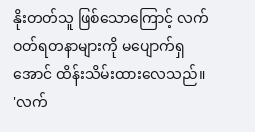နိုးတတ်သူ ဖြစ်သောကြောင့် လက်ဝတ်ရတနာများကို မပျောက်ရှအောင် ထိန်းသိမ်းထားလေသည်။
'လက်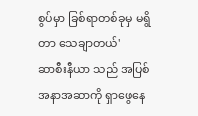စွပ်မှာ ခြစ်ရာတစ်ခုမှ မရွိတာ သေချာတယ်'
ဆာစီးနီယာ သည် အပြစ်အနာအဆာကို ရှာဖွေနေ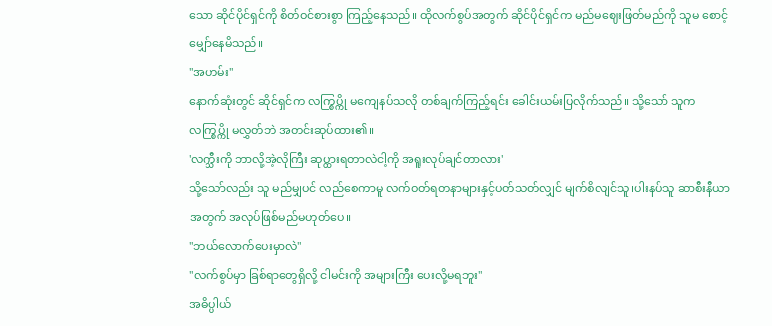သော ဆိုင်ပိုင်ရှင်ကို စိတ်ဝင်စားစွာ ကြည့်နေသည်။ ထိုလက်စွပ်အတွက် ဆိုင်ပိုင်ရှင်က မည်မဈေးဖြတ်မည်ကို သူမ စောင့်မျှော်နေမိသည်။
"အဟမ်း"
နောက်ဆုံးတွင် ဆိုင်ရှင်က လက္စြပ္ကို မကျေနပ်သလို တစ်ချက်ကြည့်ရင်း ခေါင်းယမ်းပြလိုက်သည်။ သို့သော် သူက လက္စြပ္ကို မလွှတ်ဘဲ အတင်းဆုပ်ထား၏။
'လက္သီးကို ဘာလို့အဲ့လိုကြီး ဆုပ္ထားရတာလဲငါ့ကို အရူးလုပ်ချင်တာလား'
သို့သော်လည်း သူ မည်မျှပင် လည်စေကာမူ လက်ဝတ်ရတနာများနှင့်ပတ်သတ်လျှင် မျက်စိလျင်သူ၊ပါးနပ်သူ ဆာစီးနီယာ အတွက် အလုပ်ဖြစ်မည်မဟုတ်ပေ။
"ဘယ်လောက်ပေးမှာလဲ"
"လက်စွပ်မှာ ခြစ်ရာတွေရှိလို့ ငါမင်းကို အများကြီး ပေးလို့မရဘူး"
အဓိပ္ပါယ်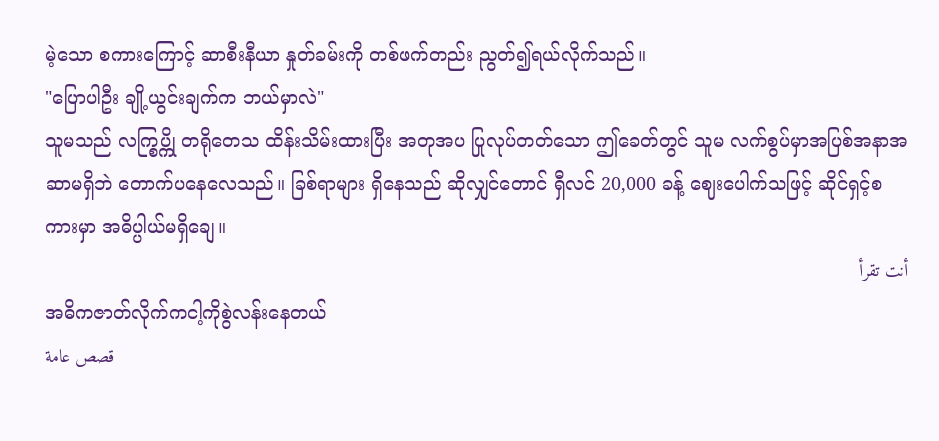မဲ့သော စကားကြောင့် ဆာစီးနီယာ နှုတ်ခမ်းကို တစ်ဖက်တည်း ညွတ်၍ရယ်လိုက်သည်။
"ပြောပါဦး ချို့ယွင်းချက်က ဘယ်မှာလဲ"
သူမသည် လက္စြပ္ကို တရိုတေသ ထိန်းသိမ်းထားပြီး အတုအပ ပြုလုပ်တတ်သော ဤခေတ်တွင် သူမ လက်စွပ်မှာအပြစ်အနာအဆာမရှိဘဲ တောက်ပနေလေသည်။ ခြစ်ရာများ ရှိနေသည် ဆိုလျှင်တောင် ရှီလင် 20,000 ခန့် ဈေးပေါက်သဖြင့် ဆိုင်ရှင့်စကားမှာ အဓိပ္ပါယ်မရှိချေ။
أنت تقرأ
အဓိကဇာတ်လိုက်ကငါ့ကိုစွဲလန်းနေတယ်
قصص عامة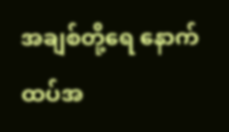အချစ်တို့ရေ နောက်ထပ်အ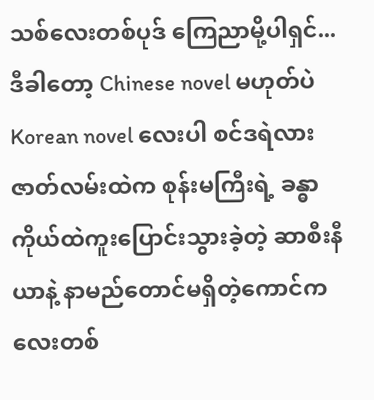သစ်လေးတစ်ပုဒ် ကြေညာမို့ပါရှင်... ဒီခါတော့ Chinese novel မဟုတ်ပဲ Korean novel လေးပါ စင်ဒရဲလားဇာတ်လမ်းထဲက စုန်းမကြီးရဲ့ ခန္ဓာကိုယ်ထဲကူးပြောင်းသွားခဲ့တဲ့ ဆာစီးနီယာနဲ့ နာမည်တောင်မရှိတဲ့ကောင်ကလေးတစ်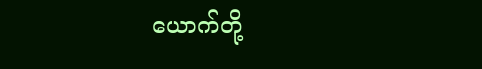ယောက်တို့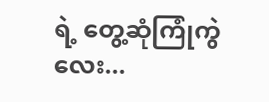ရဲ့ တွေ့ဆုံကြုံကွဲလေး...